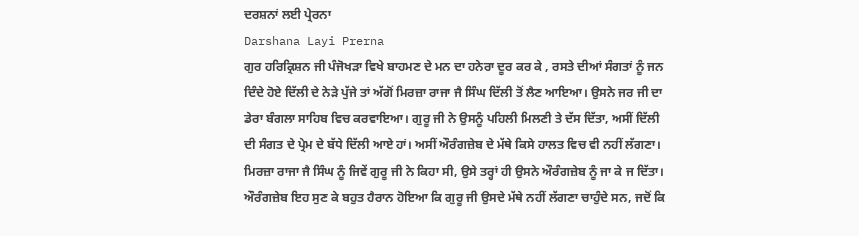ਦਰਸ਼ਨਾਂ ਲਈ ਪ੍ਰੇਰਨਾ
Darshana Layi Prerna
ਗੁਰ ਹਰਿਕ੍ਰਿਸ਼ਨ ਜੀ ਪੰਜੋਖੜਾ ਵਿਖੇ ਬਾਹਮਣ ਦੇ ਮਨ ਦਾ ਹਨੇਰਾ ਦੂਰ ਕਰ ਕੇ , ਰਸਤੇ ਦੀਆਂ ਸੰਗਤਾਂ ਨੂੰ ਜਨ ਦਿੰਦੇ ਹੋਏ ਦਿੱਲੀ ਦੇ ਨੇੜੇ ਪੁੱਜੇ ਤਾਂ ਅੱਗੋਂ ਮਿਰਜ਼ਾ ਰਾਜਾ ਜੈ ਸਿੰਘ ਦਿੱਲੀ ਤੋਂ ਲੈਣ ਆਇਆ। ਉਸਨੇ ਜਰ ਜੀ ਦਾ ਡੇਰਾ ਬੰਗਲਾ ਸਾਹਿਬ ਵਿਚ ਕਰਵਾਇਆ। ਗੁਰੂ ਜੀ ਨੇ ਉਸਨੂੰ ਪਹਿਲੀ ਮਿਲਣੀ ਤੇ ਦੱਸ ਦਿੱਤਾ, ਅਸੀਂ ਦਿੱਲੀ ਦੀ ਸੰਗਤ ਦੇ ਪ੍ਰੇਮ ਦੇ ਬੱਧੇ ਦਿੱਲੀ ਆਏ ਹਾਂ। ਅਸੀਂ ਔਰੰਗਜ਼ੇਬ ਦੇ ਮੱਥੇ ਕਿਸੇ ਹਾਲਤ ਵਿਚ ਵੀ ਨਹੀਂ ਲੱਗਣਾ।
ਮਿਰਜ਼ਾ ਰਾਜਾ ਜੈ ਸਿੰਘ ਨੂੰ ਜਿਵੇਂ ਗੁਰੂ ਜੀ ਨੇ ਕਿਹਾ ਸੀ, ਉਸੇ ਤਰ੍ਹਾਂ ਹੀ ਉਸਨੇ ਔਰੰਗਜ਼ੇਬ ਨੂੰ ਜਾ ਕੇ ਜ ਦਿੱਤਾ। ਔਰੰਗਜ਼ੇਬ ਇਹ ਸੁਣ ਕੇ ਬਹੁਤ ਹੈਰਾਨ ਹੋਇਆ ਕਿ ਗੁਰੂ ਜੀ ਉਸਦੇ ਮੱਥੇ ਨਹੀਂ ਲੱਗਣਾ ਚਾਹੁੰਦੇ ਸਨ, ਜਦੋਂ ਕਿ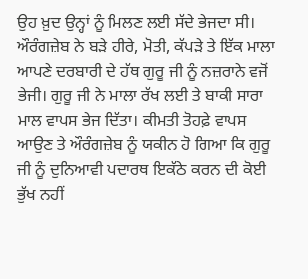ਉਹ ਖ਼ੁਦ ਉਨ੍ਹਾਂ ਨੂੰ ਮਿਲਣ ਲਈ ਸੱਦੇ ਭੇਜਦਾ ਸੀ। ਔਰੰਗਜ਼ੇਬ ਨੇ ਬੜੇ ਹੀਰੇ, ਮੋਤੀ, ਕੱਪੜੇ ਤੇ ਇੱਕ ਮਾਲਾ ਆਪਣੇ ਦਰਬਾਰੀ ਦੇ ਹੱਥ ਗੁਰੂ ਜੀ ਨੂੰ ਨਜ਼ਰਾਨੇ ਵਜੋਂ ਭੇਜੀ। ਗੁਰੂ ਜੀ ਨੇ ਮਾਲਾ ਰੱਖ ਲਈ ਤੇ ਬਾਕੀ ਸਾਰਾ ਮਾਲ ਵਾਪਸ ਭੇਜ ਦਿੱਤਾ। ਕੀਮਤੀ ਤੋਹਫ਼ੇ ਵਾਪਸ ਆਉਣ ਤੇ ਔਰੰਗਜ਼ੇਬ ਨੂੰ ਯਕੀਨ ਹੋ ਗਿਆ ਕਿ ਗੁਰੂ ਜੀ ਨੂੰ ਦੁਨਿਆਵੀ ਪਦਾਰਥ ਇਕੱਠੇ ਕਰਨ ਦੀ ਕੋਈ ਭੁੱਖ ਨਹੀਂ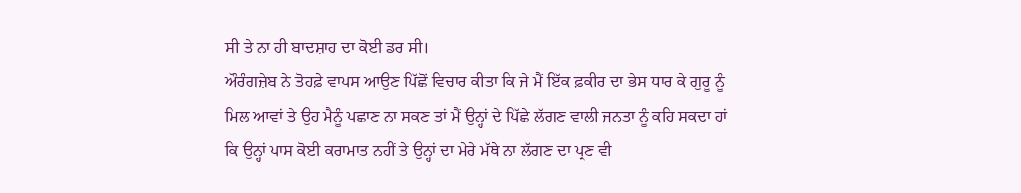ਸੀ ਤੇ ਨਾ ਹੀ ਬਾਦਸ਼ਾਹ ਦਾ ਕੋਈ ਡਰ ਸੀ।
ਔਰੰਗਜ਼ੇਬ ਨੇ ਤੋਹਫ਼ੇ ਵਾਪਸ ਆਉਣ ਪਿੱਛੋਂ ਵਿਚਾਰ ਕੀਤਾ ਕਿ ਜੇ ਮੈਂ ਇੱਕ ਫ਼ਕੀਰ ਦਾ ਭੇਸ ਧਾਰ ਕੇ ਗੁਰੂ ਨੂੰ ਮਿਲ ਆਵਾਂ ਤੇ ਉਹ ਮੈਨੂੰ ਪਛਾਣ ਨਾ ਸਕਣ ਤਾਂ ਮੈਂ ਉਨ੍ਹਾਂ ਦੇ ਪਿੱਛੇ ਲੱਗਣ ਵਾਲੀ ਜਨਤਾ ਨੂੰ ਕਹਿ ਸਕਦਾ ਹਾਂ ਕਿ ਉਨ੍ਹਾਂ ਪਾਸ ਕੋਈ ਕਰਾਮਾਤ ਨਹੀਂ ਤੇ ਉਨ੍ਹਾਂ ਦਾ ਮੇਰੇ ਮੱਥੇ ਨਾ ਲੱਗਣ ਦਾ ਪ੍ਰਣ ਵੀ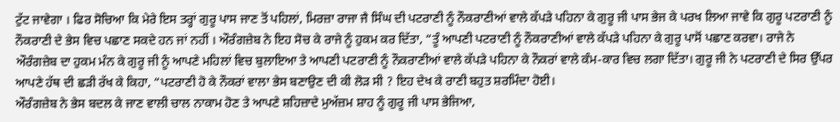ਟੁੱਟ ਜਾਵੇਗਾ । ਫਿਰ ਸੋਚਿਆ ਕਿ ਮੇਰੇ ਇਸ ਤਰ੍ਹਾਂ ਗੁਰੂ ਪਾਸ ਜਾਣ ਤੋਂ ਪਹਿਲਾਂ, ਮਿਰਜ਼ਾ ਰਾਜਾ ਜੈ ਸਿੰਘ ਦੀ ਪਟਰਾਣੀ ਨੂੰ ਨੌਕਰਾਣੀਆਂ ਵਾਲੇ ਕੱਪੜੇ ਪਹਿਨਾ ਕੇ ਗੁਰੂ ਜੀ ਪਾਸ ਭੇਜ ਕੇ ਪਰਖ ਲਿਆ ਜਾਵੇ ਕਿ ਗੁਰੂ ਪਟਰਾਣੀ ਨੂੰ ਨੌਕਰਾਣੀ ਦੇ ਭੇਸ ਵਿਚ ਪਛਾਣ ਸਕਦੇ ਹਨ ਜਾਂ ਨਹੀਂ । ਔਰੰਗਜ਼ੇਬ ਨੇ ਇਹ ਸੋਚ ਕੇ ਰਾਜੇ ਨੂੰ ਹੁਕਮ ਕਰ ਦਿੱਤਾ, “ਤੂੰ ਆਪਣੀ ਪਟਰਾਣੀ ਨੂੰ ਨੌਕਰਾਣੀਆਂ ਵਾਲੇ ਕੱਪੜੇ ਪਹਿਨਾ ਕੇ ਗੁਰੂ ਪਾਸੋਂ ਪਛਾਣ ਕਰਵਾ। ਰਾਜੇ ਨੇ ਔਰੰਗਜ਼ੇਬ ਦਾ ਹੁਕਮ ਮੰਨ ਕੇ ਗੁਰੂ ਜੀ ਨੂੰ ਆਪਣੇ ਮਹਿਲਾਂ ਵਿਚ ਬੁਲਾਇਆ ਤੇ ਆਪਣੀ ਪਟਰਾਣੀ ਨੂੰ ਨੌਕਰਾਣੀਆਂ ਵਾਲੇ ਕੱਪੜੇ ਪਹਿਨਾ ਕੇ ਨੌਕਰਾਂ ਵਾਲੇ ਕੰਮ-ਕਾਰ ਵਿਚ ਲਗਾ ਦਿੱਤਾ। ਗੁਰੂ ਜੀ ਨੇ ਪਟਰਾਣੀ ਦੇ ਸਿਰ ਉੱਪਰ ਆਪਣੇ ਹੱਥ ਦੀ ਛੜੀ ਰੱਖ ਕੇ ਕਿਹਾ, “ਪਟਰਾਣੀ ਹੋ ਕੇ ਨੌਕਰਾਂ ਵਾਲਾ ਭੇਸ ਬਣਾਉਣ ਦੀ ਕੀ ਲੋੜ ਸੀ ? ਇਹ ਦੇਖ ਕੇ ਰਾਣੀ ਬਹੁਤ ਸ਼ਰਮਿੰਦਾ ਹੋਈ।
ਔਰੰਗਜ਼ੇਬ ਨੇ ਭੇਸ ਬਦਲ ਕੇ ਜਾਣ ਵਾਲੀ ਚਾਲ ਨਾਕਾਮ ਹੋਣ ਤੇ ਆਪਣੇ ਸ਼ਹਿਜ਼ਾਦੇ ਮੁਅੱਜ਼ਮ ਸ਼ਾਹ ਨੂੰ ਗੁਰੂ ਜੀ ਪਾਸ ਭੇਜਿਆ,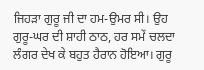ਜਿਹੜਾ ਗੁਰੂ ਜੀ ਦਾ ਹਮ-ਉਮਰ ਸੀ। ਉਹ ਗੁਰੂ-ਘਰ ਦੀ ਸ਼ਾਹੀ ਠਾਠ, ਹਰ ਸਮੇਂ ਚਲਦਾ ਲੰਗਰ ਦੇਖ ਕੇ ਬਹੁਤ ਹੈਰਾਨ ਹੋਇਆ। ਗੁਰੂ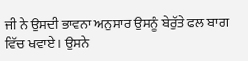ਜੀ ਨੇ ਉਸਦੀ ਭਾਵਨਾ ਅਨੁਸਾਰ ਉਸਨੂੰ ਬੇਰੁੱਤੇ ਫਲ ਬਾਗ ਵਿੱਚ ਖਵਾਏ । ਉਸਨੇ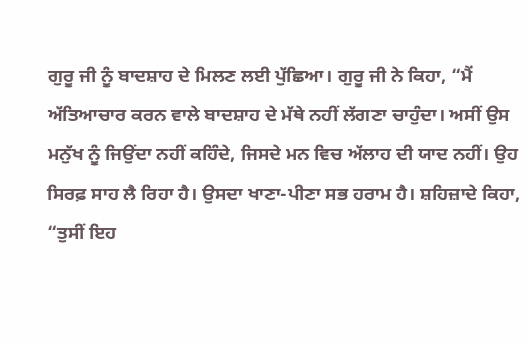ਗੁਰੂ ਜੀ ਨੂੰ ਬਾਦਸ਼ਾਹ ਦੇ ਮਿਲਣ ਲਈ ਪੁੱਛਿਆ। ਗੁਰੂ ਜੀ ਨੇ ਕਿਹਾ, “ਮੈਂ ਅੱਤਿਆਚਾਰ ਕਰਨ ਵਾਲੇ ਬਾਦਸ਼ਾਹ ਦੇ ਮੱਥੇ ਨਹੀਂ ਲੱਗਣਾ ਚਾਹੁੰਦਾ। ਅਸੀਂ ਉਸ ਮਨੁੱਖ ਨੂੰ ਜਿਉਂਦਾ ਨਹੀਂ ਕਹਿੰਦੇ, ਜਿਸਦੇ ਮਨ ਵਿਚ ਅੱਲਾਹ ਦੀ ਯਾਦ ਨਹੀਂ। ਉਹ ਸਿਰਫ਼ ਸਾਹ ਲੈ ਰਿਹਾ ਹੈ। ਉਸਦਾ ਖਾਣਾ-ਪੀਣਾ ਸਭ ਹਰਾਮ ਹੈ। ਸ਼ਹਿਜ਼ਾਦੇ ਕਿਹਾ, “ਤੁਸੀਂ ਇਹ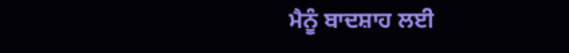ਮੈਨੂੰ ਬਾਦਸ਼ਾਹ ਲਈ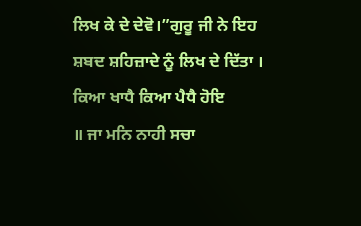ਲਿਖ ਕੇ ਦੇ ਦੇਵੋ।”ਗੁਰੂ ਜੀ ਨੇ ਇਹ ਸ਼ਬਦ ਸ਼ਹਿਜ਼ਾਦੇ ਨੂੰ ਲਿਖ ਦੇ ਦਿੱਤਾ ।
ਕਿਆ ਖਾਧੈ ਕਿਆ ਪੈਧੈ ਹੋਇ
॥ ਜਾ ਮਨਿ ਨਾਹੀ ਸਚਾ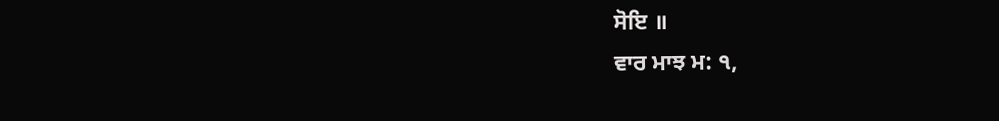ਸੋਇ ॥
ਵਾਰ ਮਾਝ ਮ: ੧,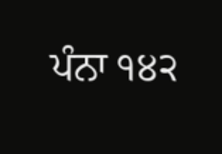ਪੰਨਾ ੧੪੨